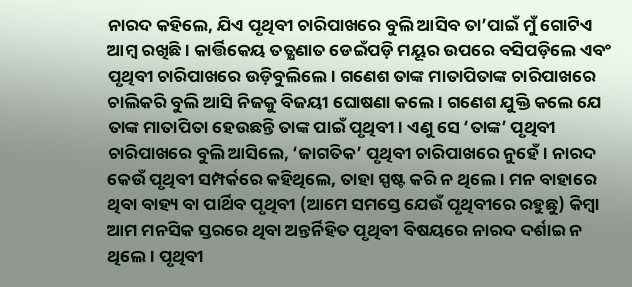ନାରଦ କହିଲେ, ଯିଏ ପୃଥିବୀ ଚାରିପାଖରେ ବୁଲି ଆସିବ ତା’ପାଇଁ ମୁଁ ଗୋଟିଏ ଆମ୍ବ ରଖିଛି। କାର୍ତ୍ତିକେୟ ତତ୍କ୍ଷଣାତ ଡେଇଁପଡ଼ି ମୟୂର ଉପରେ ବସିପଡ଼ିଲେ ଏବଂ ପୃଥିବୀ ଚାରିପାଖରେ ଉଡ଼ିବୁଲିଲେ। ଗଣେଶ ତାଙ୍କ ମାତାପିତାଙ୍କ ଚାରିପାଖରେ ଚାଲିକରି ବୁଲି ଆସି ନିଜକୁ ବିଜୟୀ ଘୋଷଣା କଲେ। ଗଣେଶ ଯୁକ୍ତି କଲେ ଯେ ତାଙ୍କ ମାତାପିତା ହେଉଛନ୍ତି ତାଙ୍କ ପାଇଁ ପୃଥିବୀ। ଏଣୁ ସେ ‘ତାଙ୍କ’ ପୃଥିବୀ ଚାରିପାଖରେ ବୁଲି ଆସିଲେ, ‘ଜାଗତିକ’ ପୃଥିବୀ ଚାରିପାଖରେ ନୁହେଁ। ନାରଦ କେଉଁ ପୃଥିବୀ ସମ୍ପର୍କରେ କହିଥିଲେ, ତାହା ସ୍ପଷ୍ଟ କରି ନ ଥିଲେ। ମନ ବାହାରେ ଥିବା ବାହ୍ୟ ବା ପାର୍ଥିବ ପୃଥିବୀ (ଆମେ ସମସ୍ତେ ଯେଉଁ ପୃଥିବୀରେ ରହୁଛୁ) କିମ୍ବା ଆମ ମନସିକ ସ୍ତରରେ ଥିବା ଅନ୍ତର୍ନିହିତ ପୃଥିବୀ ବିଷୟରେ ନାରଦ ଦର୍ଶାଇ ନ ଥିଲେ। ପୃଥିବୀ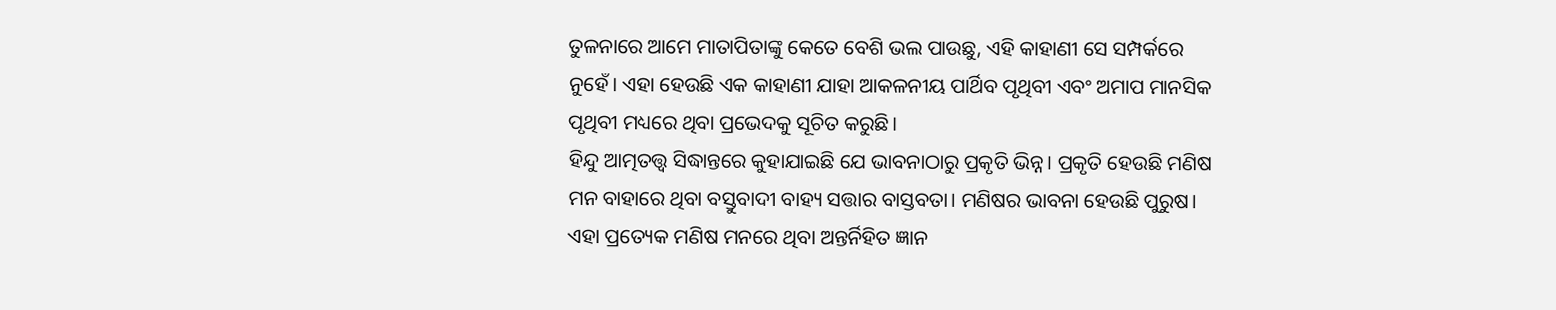ତୁଳନାରେ ଆମେ ମାତାପିତାଙ୍କୁ କେତେ ବେଶି ଭଲ ପାଉଛୁ, ଏହି କାହାଣୀ ସେ ସମ୍ପର୍କରେ ନୁହେଁ। ଏହା ହେଉଛି ଏକ କାହାଣୀ ଯାହା ଆକଳନୀୟ ପାର୍ଥିବ ପୃଥିବୀ ଏବଂ ଅମାପ ମାନସିକ ପୃଥିବୀ ମଧ୍ୟରେ ଥିବା ପ୍ରଭେଦକୁ ସୂଚିତ କରୁଛି।
ହିନ୍ଦୁ ଆତ୍ମତତ୍ତ୍ୱ ସିଦ୍ଧାନ୍ତରେ କୁହାଯାଇଛି ଯେ ଭାବନାଠାରୁ ପ୍ରକୃତି ଭିନ୍ନ। ପ୍ରକୃତି ହେଉଛି ମଣିଷ ମନ ବାହାରେ ଥିବା ବସ୍ତୁବାଦୀ ବାହ୍ୟ ସତ୍ତାର ବାସ୍ତବତା। ମଣିଷର ଭାବନା ହେଉଛି ପୁରୁଷ। ଏହା ପ୍ରତ୍ୟେକ ମଣିଷ ମନରେ ଥିବା ଅନ୍ତର୍ନିହିତ ଜ୍ଞାନ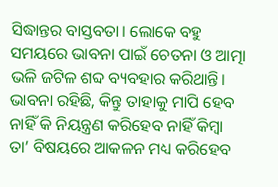ସିଦ୍ଧାନ୍ତର ବାସ୍ତବତା। ଲୋକେ ବହୁ ସମୟରେ ଭାବନା ପାଇଁ ଚେତନା ଓ ଆତ୍ମା ଭଳି ଜଟିଳ ଶବ୍ଦ ବ୍ୟବହାର କରିଥାନ୍ତି। ଭାବନା ରହିଛି, କିନ୍ତୁ ତାହାକୁ ମାପି ହେବ ନାହିଁ କି ନିୟନ୍ତ୍ରଣ କରିହେବ ନାହିଁ କିମ୍ବା ତା’ ବିଷୟରେ ଆକଳନ ମଧ୍ୟ କରିହେବ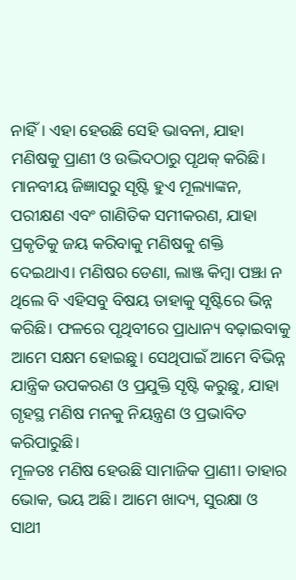ନାହିଁ। ଏହା ହେଉଛି ସେହି ଭାବନା, ଯାହା ମଣିଷକୁ ପ୍ରାଣୀ ଓ ଉଦ୍ଭିଦଠାରୁ ପୃଥକ୍ କରିଛି।
ମାନବୀୟ ଜିଜ୍ଞାସରୁ ସୃଷ୍ଟି ହୁଏ ମୂଲ୍ୟାଙ୍କନ, ପରୀକ୍ଷଣ ଏବଂ ଗାଣିତିକ ସମୀକରଣ, ଯାହା ପ୍ରକୃତିକୁ ଜୟ କରିବାକୁ ମଣିଷକୁ ଶକ୍ତି ଦେଇଥାଏ। ମଣିଷର ଡେଣା, ଲାଞ୍ଜ କିମ୍ବା ପଞ୍ଝା ନ ଥିଲେ ବି ଏହିସବୁ ବିଷୟ ତାହାକୁ ସୃଷ୍ଟିରେ ଭିନ୍ନ କରିଛି। ଫଳରେ ପୃଥିବୀରେ ପ୍ରାଧାନ୍ୟ ବଢ଼ାଇବାକୁ ଆମେ ସକ୍ଷମ ହୋଇଛୁ। ସେଥିପାଇଁ ଆମେ ବିଭିନ୍ନ ଯାନ୍ତ୍ରିକ ଉପକରଣ ଓ ପ୍ରଯୁକ୍ତି ସୃଷ୍ଟି କରୁଛୁ, ଯାହା ଗୃହସ୍ଥ ମଣିଷ ମନକୁ ନିୟନ୍ତ୍ରଣ ଓ ପ୍ରଭାବିତ କରିପାରୁଛି।
ମୂଳତଃ ମଣିଷ ହେଉଛି ସାମାଜିକ ପ୍ରାଣୀ। ତାହାର ଭୋକ, ଭୟ ଅଛି। ଆମେ ଖାଦ୍ୟ, ସୁରକ୍ଷା ଓ ସାଥୀ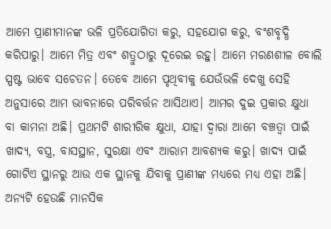ଆମେ ପ୍ରାଣୀମାନଙ୍କ ଭଳି ପ୍ରତିଯୋଗିତା କରୁ, ସହଯୋଗ କରୁ, ବଂଶବୃଦ୍ଧି କରିପାରୁ। ଆମେ ମିତ୍ର ଏବଂ ଶତ୍ରୁଠାରୁ ଦୂରେଇ ରହୁ। ଆମେ ମରଣଶୀଳ ବୋଲି ସ୍ପଷ୍ଟ ଭାବେ ସଚେତନ। ତେବେ ଆମେ ପୃଥିବୀକୁ ଯେଉଁଭଳି ଦେଖୁ ସେହି ଅନୁସାରେ ଆମ ଭାବନାରେ ପରିବର୍ତ୍ତନ ଆସିଥାଏ। ଆମର ଦୁଇ ପ୍ରକାର କ୍ଷୁଧା ବା କାମନା ଅଛି। ପ୍ରଥମଟି ଶାରୀରିକ କ୍ଷୁଧା, ଯାହା ଦ୍ୱାରା ଆମେ ବଞ୍ଚତ୍ବା ପାଇଁ ଖାଦ୍ୟ, ବସ୍ତ୍ର, ବାସସ୍ଥାନ, ସୁରକ୍ଷା ଏବଂ ଆରାମ ଆବଶ୍ୟକ କରୁ। ଖାଦ୍ୟ ପାଇଁ ଗୋଟିଏ ସ୍ଥାନରୁ ଆଉ ଏକ ସ୍ଥାନକୁ ଯିବାକୁ ପ୍ରାଣୀଙ୍କ ମଧ୍ୟରେ ମଧ୍ୟ ଏହା ଅଛି। ଅନ୍ୟଟି ହେଉଛି ମାନସିକ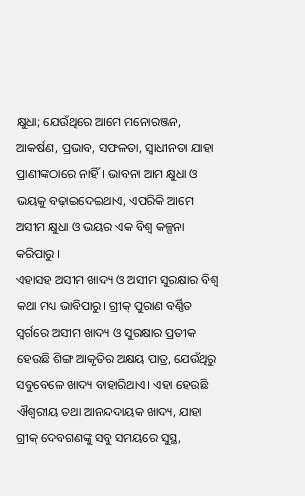କ୍ଷୁଧା; ଯେଉଁଥିରେ ଆମେ ମନୋରଞ୍ଜନ, ଆକର୍ଷଣ, ପ୍ରଭାବ, ସଫଳତା, ସ୍ବାଧୀନତା ଯାହା ପ୍ରାଣୀଙ୍କଠାରେ ନାହିଁ। ଭାବନା ଆମ କ୍ଷୁଧା ଓ ଭୟକୁ ବଢ଼ାଇଦେଇଥାଏ, ଏପରିକି ଆମେ ଅସୀମ କ୍ଷୁଧା ଓ ଭୟର ଏକ ବିଶ୍ୱ କଳ୍ପନା କରିପାରୁ ।
ଏହାସହ ଅସୀମ ଖାଦ୍ୟ ଓ ଅସୀମ ସୁରକ୍ଷାର ବିଶ୍ୱ କଥା ମଧ୍ୟ ଭାବିପାରୁ। ଗ୍ରୀକ୍ ପୁରାଣ ବର୍ଣ୍ଣିତ ସ୍ବର୍ଗରେ ଅସୀମ ଖାଦ୍ୟ ଓ ସୁରକ୍ଷାର ପ୍ରତୀକ ହେଉଛି ଶିଙ୍ଗ ଆକୃତିର ଅକ୍ଷୟ ପାତ୍ର, ଯେଉଁଥିରୁ ସବୁବେଳେ ଖାଦ୍ୟ ବାହାରିଥାଏ। ଏହା ହେଉଛି ଐଶ୍ୱରୀୟ ତଥା ଆନନ୍ଦଦାୟକ ଖାଦ୍ୟ, ଯାହା ଗ୍ରୀକ୍ ଦେବଗଣଙ୍କୁ ସବୁ ସମୟରେ ସୁସ୍ଥ,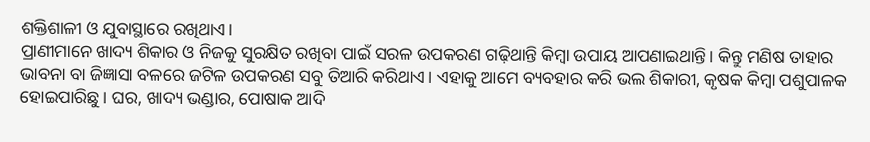ଶକ୍ତିଶାଳୀ ଓ ଯୁବାସ୍ଥାରେ ରଖିଥାଏ।
ପ୍ରାଣୀମାନେ ଖାଦ୍ୟ ଶିକାର ଓ ନିଜକୁ ସୁରକ୍ଷିତ ରଖିବା ପାଇଁ ସରଳ ଉପକରଣ ଗଢ଼ିଥାନ୍ତି କିମ୍ବା ଉପାୟ ଆପଣାଇଥାନ୍ତି। କିନ୍ତୁ ମଣିଷ ତାହାର ଭାବନା ବା ଜିଜ୍ଞାସା ବଳରେ ଜଟିଳ ଉପକରଣ ସବୁ ତିଆରି କରିଥାଏ। ଏହାକୁ ଆମେ ବ୍ୟବହାର କରି ଭଲ ଶିକାରୀ, କୃଷକ କିମ୍ବା ପଶୁପାଳକ ହୋଇପାରିଛୁ। ଘର, ଖାଦ୍ୟ ଭଣ୍ଡାର, ପୋଷାକ ଆଦି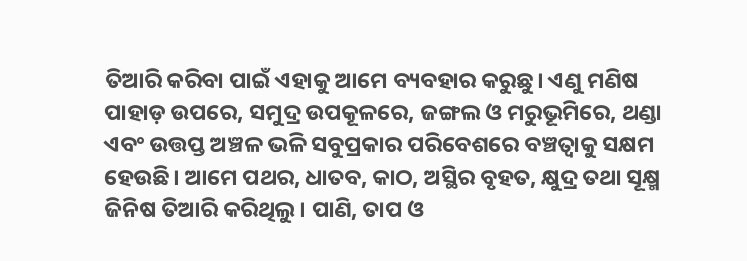ତିଆରି କରିବା ପାଇଁ ଏହାକୁ ଆମେ ବ୍ୟବହାର କରୁଛୁ। ଏଣୁ ମଣିଷ ପାହାଡ଼ ଉପରେ, ସମୁଦ୍ର ଉପକୂଳରେ, ଜଙ୍ଗଲ ଓ ମରୁଭୂମିରେ, ଥଣ୍ଡା ଏବଂ ଉତ୍ତପ୍ତ ଅଞ୍ଚଳ ଭଳି ସବୁପ୍ରକାର ପରିବେଶରେ ବଞ୍ଚତ୍ବାକୁ ସକ୍ଷମ ହେଉଛି। ଆମେ ପଥର, ଧାତବ, କାଠ, ଅସ୍ଥିର ବୃହତ, କ୍ଷୁଦ୍ର ତଥା ସୂକ୍ଷ୍ମ ଜିନିଷ ତିଆରି କରିଥିଲୁ। ପାଣି, ତାପ ଓ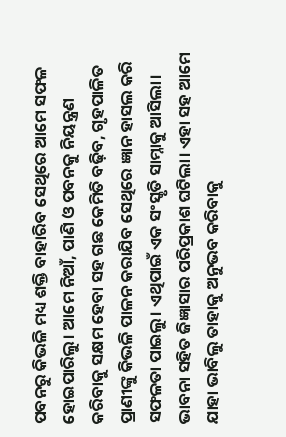ପବନରୁ କିଭଳି ମଧ୍ୟ ଶକ୍ତି ବାହାରିବ ସେଥିରେ ଆମେ ସଫଳ ହୋଇପାରିଲୁ। ଆମେ ନିଆଁ, ପାଣି ଓ ପବନକୁ ନିୟନ୍ତ୍ରଣ କରିବାକୁ ସକ୍ଷମ ହେବା ସହ ଗଛ କେମିତି ବଢ଼ିବ, ଗୃହପାଳିତ ପ୍ରାଣୀଙ୍କୁ କିଭଳି ପାଳନ କରାଯିବ ସେଥିରେ ଜ୍ଞାନ ହାସଲ କରି ସଫଳତା ପାଇଲୁ। ଏଥିପାଇଁ ଏକ ସଂସ୍କୃତି ସାମ୍ନାକୁ ଆସିଲା। ଭାବନା ସହିତ ଜିଜ୍ଞାସାର ପରିପ୍ରକାଶ ଘଟିଲା। ଏହା ସହ ଆମେ ଯାହା ଭାବିଲୁ ତାହାକୁ ଅନୁଭବ କରିବାକୁ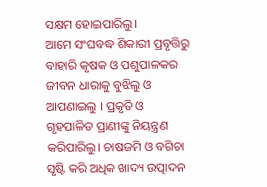ସକ୍ଷମ ହୋଇପାରିଲୁ।
ଆମେ ସଂଘବଦ୍ଧ ଶିକାରୀ ପ୍ରବୃତ୍ତିରୁ ବାହାରି କୃଷକ ଓ ପଶୁପାଳକର ଜୀବନ ଧାରାକୁ ବୁଝିଲୁ ଓ ଆପଣାଇଲୁ । ପ୍ରକୃତି ଓ ଗୃହପାଳିତ ପ୍ରାଣୀଙ୍କୁ ନିୟନ୍ତ୍ରଣ କରିପାରିଲୁ। ଚାଷଜମି ଓ ବଗିଚା ସୃଷ୍ଟି କରି ଅଧିକ ଖାଦ୍ୟ ଉତ୍ପାଦନ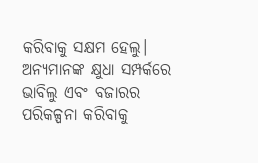କରିବାକୁ ସକ୍ଷମ ହେଲୁ। ଅନ୍ୟମାନଙ୍କ କ୍ଷୁଧା ସମ୍ପର୍କରେ ଭାବିଲୁ ଏବଂ ବଜାରର ପରିକଳ୍ପନା କରିବାକୁ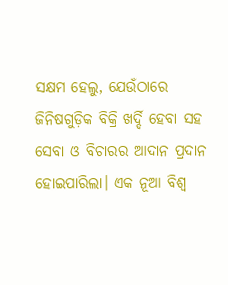ସକ୍ଷମ ହେଲୁ, ଯେଉଁଠାରେ ଜିନିଷଗୁଡ଼ିକ ବିକ୍ରି ଖର୍ଦ୍ଦି ହେବା ସହ ସେବା ଓ ବିଚାରର ଆଦାନ ପ୍ରଦାନ ହୋଇପାରିଲା। ଏକ ନୂଆ ବିଶ୍ୱ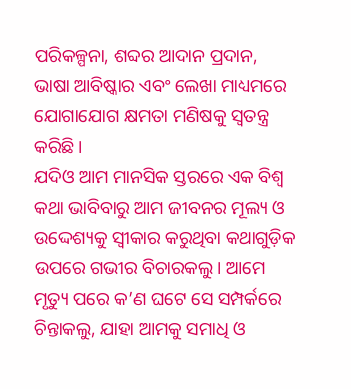ପରିକଳ୍ପନା, ଶବ୍ଦର ଆଦାନ ପ୍ରଦାନ, ଭାଷା ଆବିଷ୍କାର ଏବଂ ଲେଖା ମାଧ୍ୟମରେ ଯୋଗାଯୋଗ କ୍ଷମତା ମଣିଷକୁ ସ୍ବତନ୍ତ୍ର କରିଛି।
ଯଦିଓ ଆମ ମାନସିକ ସ୍ତରରେ ଏକ ବିଶ୍ୱ କଥା ଭାବିବାରୁ ଆମ ଜୀବନର ମୂଲ୍ୟ ଓ ଉଦ୍ଦେଶ୍ୟକୁ ସ୍ବୀକାର କରୁଥିବା କଥାଗୁଡ଼ିକ ଉପରେ ଗଭୀର ବିଚାରକଲୁ। ଆମେ ମୃତ୍ୟୁ ପରେ କ’ଣ ଘଟେ ସେ ସମ୍ପର୍କରେ ଚିନ୍ତାକଲୁ, ଯାହା ଆମକୁ ସମାଧି ଓ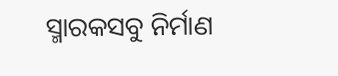ସ୍ମାରକସବୁ ନିର୍ମାଣ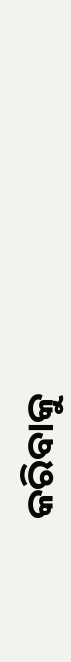କରିବାକୁ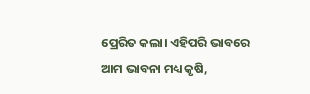ପ୍ରେରିତ କଲା। ଏହିପରି ଭାବରେ ଆମ ଭାବନା ମଧ୍ୟ କୃଷି,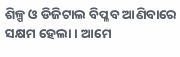ଶିଳ୍ପ ଓ ଡିଜିଟାଲ ବିପ୍ଳବ ଆଣିବାରେ ସକ୍ଷମ ହେଲା । ଆମେ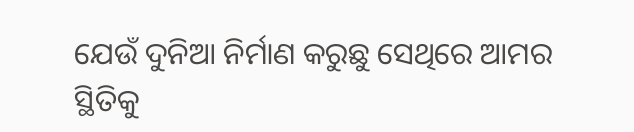ଯେଉଁ ଦୁନିଆ ନିର୍ମାଣ କରୁଛୁ ସେଥିରେ ଆମର ସ୍ଥିତିକୁ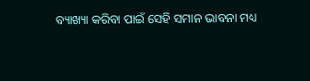ବ୍ୟାଖ୍ୟା କରିବା ପାଇଁ ସେହି ସମାନ ଭାବନା ମଧ୍ୟ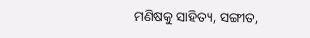ମଣିଷକୁ ସାହିତ୍ୟ, ସଙ୍ଗୀତ,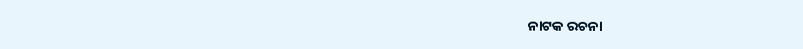ନାଟକ ରଚନା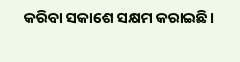କରିବା ସକାଶେ ସକ୍ଷମ କରାଇଛି।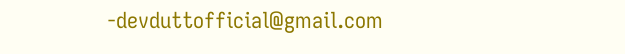-devduttofficial@gmail.com